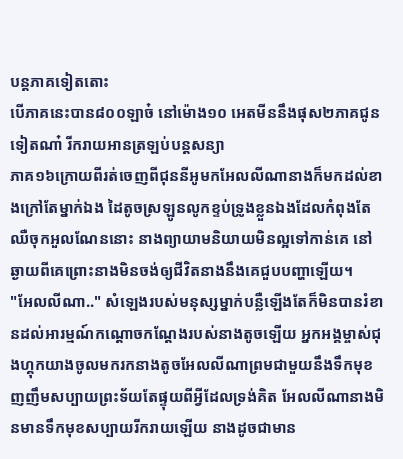បន្តភាគទៀតតោះ
បើភាគនេះបាន៨០០ឡាច៎ នៅម៉ោង១០ អេតមីននឹងផុស២ភាគជូនទៀតណា៎ រីករាយអានត្រឡប់បន្តសន្យា
ភាគ១៦ក្រោយពីរត់ចេញពីជុននីអូមកអែលលីណានាងក៏មកដល់ខាងក្រៅតែម្នាក់ឯង ដៃតូចស្រឡូនលូកខ្ទប់ទ្រូងខ្លួនឯងដែលកំពុងតែឈឺចុកអួលណែននោះ នាងព្យាយាមនិយាយមិនល្អទៅកាន់គេ នៅឆ្ងាយពីគេព្រោះនាងមិនចង់ឲ្យជីវិតនាងនឹងគេជួបបញ្ហាឡើយ។
"អែលលីណា.." សំឡេងរបស់មនុស្សម្នាក់បន្លឺឡើងតែក៏មិនបានរំខានដល់អារម្មណ៍កណ្ដោចកណ្ដែងរបស់នាងតូចឡើយ អ្នកអង្គម្ចាស់ជុងហ្គុកយាងចូលមករកនាងតូចអែលលីណាព្រមជាមួយនឹងទឹកមុខញញឹមសប្បាយព្រះទ័យតែផ្ទុយពីអ្វីដែលទ្រង់គិត អែលលីណានាងមិនមានទឹកមុខសប្បាយរីករាយឡើយ នាងដូចជាមាន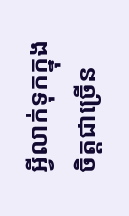អ្វីលាក់ទុកក្នុងចិត្តជាច្រើន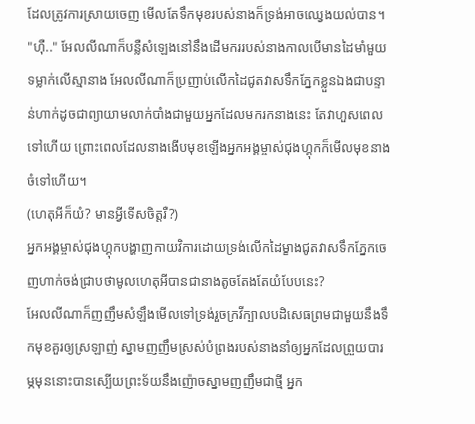ដែលត្រូវការស្រាយចេញ មើលតែទឹកមុខរបស់នាងក៏ទ្រង់អាចឈ្វេងយល់បាន។
"ហ៊ឺ.." អែលលីណាក៏បន្លឺសំឡេងនៅនឹងដើមកររបស់នាងកាលបើមានដៃមាំមួយទម្លាក់លើស្មានាង អែលលីណាក៏ប្រញាប់លើកដៃជូតវាសទឹកភ្នែកខ្លួនឯងជាបន្ទាន់ហាក់ដូចជាព្យាយាមលាក់បាំងជាមួយអ្នកដែលមករកនាងនេះ តែវាហួសពេលទៅហើយ ព្រោះពេលដែលនាងងើបមុខឡើងអ្នកអង្គម្ចាស់ជុងហ្គុកក៏មើលមុខនាងចំទៅហើយ។
(ហេតុអីក៏យំ? មានអ្វីទើសចិត្តរឺ?)
អ្នកអង្គម្ចាស់ជុងហ្គុកបង្ហាញកាយវិការដោយទ្រង់លើកដៃម្ខាងជូតវាសទឹកភ្នែកចេញហាក់ចង់ជ្រាបថាមូលហេតុអីបានជានាងតូចតែងតែយំបែបនេះ?
អែលលីណាក៏ញញឹមសំឡឹងមើលទៅទ្រង់រួចក្រវីក្បាលបដិសេធព្រមជាមួយនឹងទឹកមុខគួរឲ្យស្រឡាញ់ ស្នាមញញឹមស្រស់បំព្រងរបស់នាងនាំឲ្យអ្នកដែលព្រួយបារម្ភមុននោះបានស្បើយព្រះទ័យនឹងញ៉ោចស្នាមញញឹមជាថ្មី អ្នក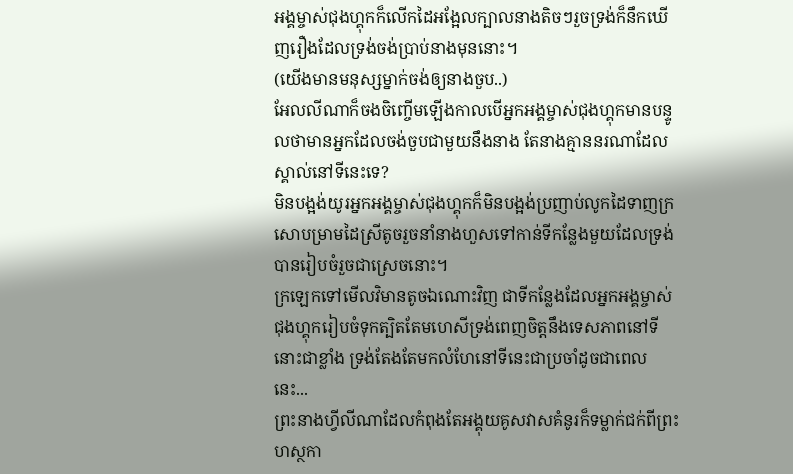អង្គម្ចាស់ជុងហ្គុកក៏លើកដៃអង្អែលក្បាលនាងតិចៗរួចទ្រង់ក៏នឹកឃើញរឿងដែលទ្រង់ចង់ប្រាប់នាងមុននោះ។
(យើងមានមនុស្សម្នាក់ចង់ឲ្យនាងចួប..)
អែលលីណាក៏ចងចិញ្ចើមឡើងកាលបើអ្នកអង្គម្ចាស់ជុងហ្គុកមានបន្ទូលថាមានអ្នកដែលចង់ចួបជាមួយនឹងនាង តែនាងគ្មាននរណាដែលស្គាល់នៅទីនេះទេ?
មិនបង្អង់យូរអ្នកអង្គម្ចាស់ជុងហ្គុកក៏មិនបង្អង់ប្រញាប់លូកដៃទាញក្រសោបម្រាមដៃស្រីតូចរួចនាំនាងហួសទៅកាន់ទីកន្លែងមួយដែលទ្រង់បានរៀបចំរួចជាស្រេចនោះ។
ក្រឡេកទៅមើលវិមានតូចឯណោះវិញ ជាទីកន្លែងដែលអ្នកអង្គម្ចាស់ជុងហ្គុករៀបចំទុកត្បិតតែមហេសីទ្រង់ពេញចិត្តនឹងទេសភាពនៅទីនោះជាខ្លាំង ទ្រង់តែងតែមកលំហែនៅទីនេះជាប្រចាំដូចជាពេលនេះ...
ព្រះនាងហ្វីលីណាដែលកំពុងតែអង្គុយគូសវាសគំនូរក៏ទម្លាក់ជក់ពីព្រះហស្ថកា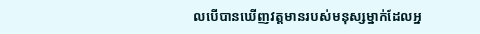លបើបានឃើញវត្តមានរបស់មនុស្សម្នាក់ដែលអ្ន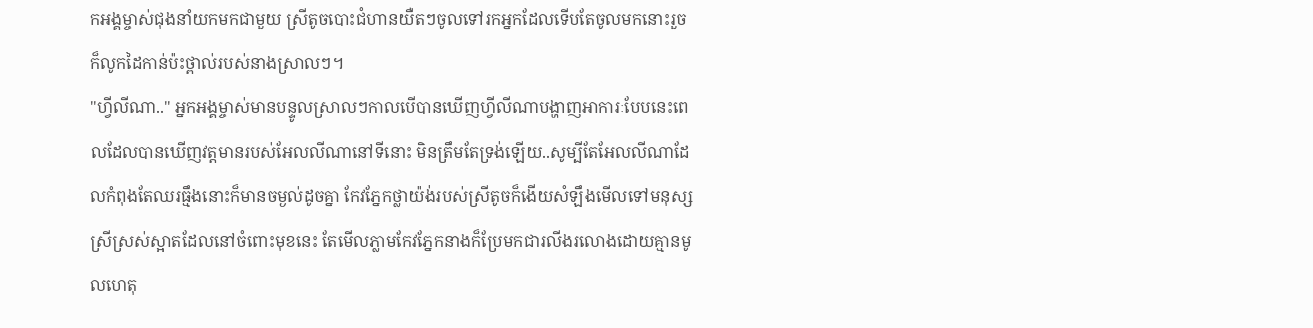កអង្គម្ចាស់ជុងនាំយកមកជាមួយ ស្រីតូចបោះជំហានយឺតៗចូលទៅរកអ្នកដែលទើបតែចូលមកនោះរួចក៏លូកដៃកាន់ប៉ះថ្ពាល់របស់នាងស្រាលៗ។
"ហ្វីលីណា.." អ្នកអង្គម្ចាស់មានបន្ទូលស្រាលៗកាលបើបានឃើញហ្វីលីណាបង្ហាញអាការៈបែបនេះពេលដែលបានឃើញវត្តមានរបស់អែលលីណានៅទីនោះ មិនត្រឹមតែទ្រង់ឡើយ..សូម្បីតែអែលលីណាដែលកំពុងតែឈរធ្មឹងនោះក៏មានចម្ងល់ដូចគ្នា កែវភ្នែកថ្លាយ៉ង់របស់ស្រីតូចក៏ងើយសំឡឹងមើលទៅមនុស្សស្រីស្រស់ស្អាតដែលនៅចំពោះមុខនេះ តែមើលភ្លាមកែវភ្នែកនាងក៏ប្រែមកជារលីងរលោងដោយគ្មានមូលហេតុ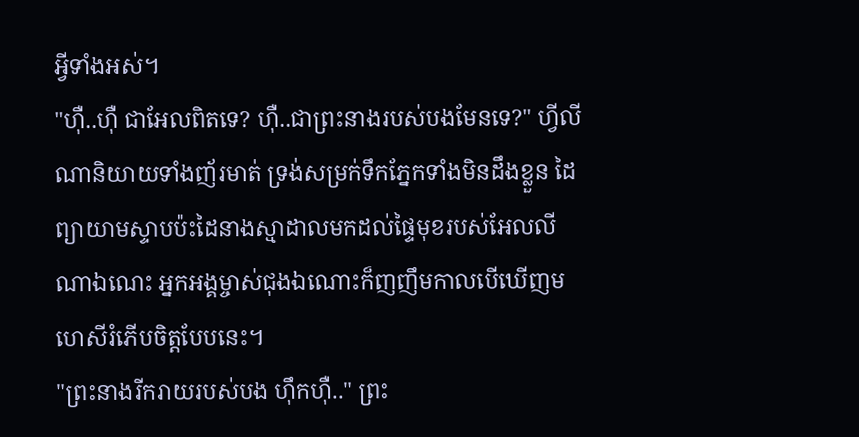អ្វីទាំងអស់។
"ហ៊ឺ..ហ៊ឺ ជាអែលពិតទេ? ហ៊ឺ..ជាព្រះនាងរបស់បងមែនទេ?" ហ្វីលីណានិយាយទាំងញ័រមាត់ ទ្រង់សម្រក់ទឹកភ្នែកទាំងមិនដឹងខ្លួន ដៃព្យាយាមស្ទាបប៉ះដៃនាងស្មាដាលមកដល់ផ្ទៃមុខរបស់អែលលីណាឯណេះ អ្នកអង្គម្ចាស់ជុងឯណោះក៏ញញឹមកាលបើឃើញមហេសីរំភើបចិត្តបែបនេះ។
"ព្រះនាងរីករាយរបស់បង ហ៊ឹកហ៊ឺ.." ព្រះ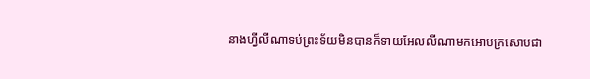នាងហ្វីលីណាទប់ព្រះទ័យមិនបានក៏ទាយអែលលីណាមកអោបក្រសោបជា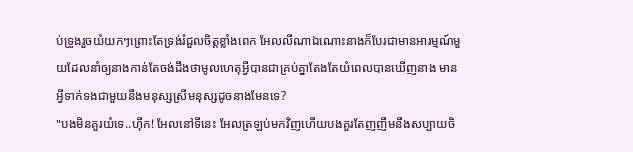ប់ទ្រូងរួចយំយកៗព្រោះតែទ្រង់រំជួលចិត្តខ្លាំងពេក អែលលីណាឯណោះនាងក៏បែរជាមានអារម្មណ៍មួយដែលនាំឲ្យនាងកាន់តែចង់ដឹងថាមូលហេតុអ្វីបានជាគ្រប់គ្នាតែងតែយំពេលបានឃើញនាង មានអ្វីទាក់ទងជាមួយនឹងមនុស្សស្រីមនុស្សដូចនាងមែនទេ?
"បងមិនគួរយំទេ..ហ៊ឹក! អែលនៅទីនេះ អែលត្រឡប់មកវិញហើយបងគួរតែញញឹមនឹងសប្បាយចិ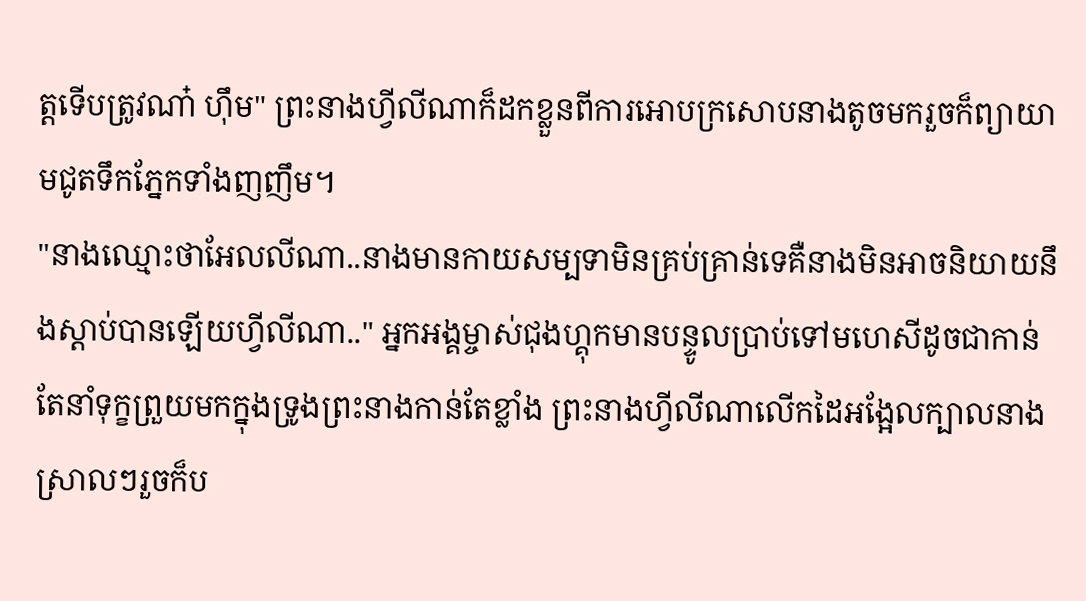ត្តទើបត្រូវណា៎ ហ៊ឹម" ព្រះនាងហ្វីលីណាក៏ដកខ្លួនពីការអោបក្រសោបនាងតូចមករួចក៏ព្យាយាមជូតទឹកភ្នែកទាំងញញឹម។
"នាងឈ្មោះថាអែលលីណា..នាងមានកាយសម្បទាមិនគ្រប់គ្រាន់ទេគឺនាងមិនអាចនិយាយនឹងស្ដាប់បានឡើយហ្វីលីណា.." អ្នកអង្គម្ចាស់ជុងហ្គុកមានបន្ទូលប្រាប់ទៅមហេសីដូចជាកាន់តែនាំទុក្ខព្រួយមកក្នុងទ្រូងព្រះនាងកាន់តែខ្លាំង ព្រះនាងហ្វីលីណាលើកដៃអង្អែលក្បាលនាងស្រាលៗរួចក៏ប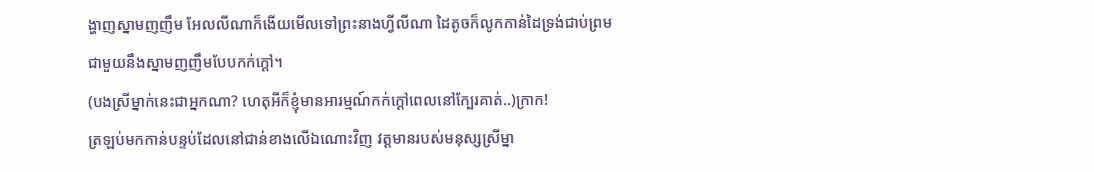ង្ហាញស្នាមញញឹម អែលលីណាក៏ងើយមើលទៅព្រះនាងហ្វីលីណា ដៃតូចក៏លូកកាន់ដៃទ្រង់ជាប់ព្រមជាមួយនឹងស្នាមញញឹមបែបកក់ក្ដៅ។
(បងស្រីម្នាក់នេះជាអ្នកណា? ហេតុអីក៏ខ្ញុំមានអារម្មណ៍កក់ក្ដៅពេលនៅក្បែរគាត់..)ក្រាក!
ត្រឡប់មកកាន់បន្ទប់ដែលនៅជាន់ខាងលើឯណោះវិញ វត្តមានរបស់មនុស្សស្រីម្នា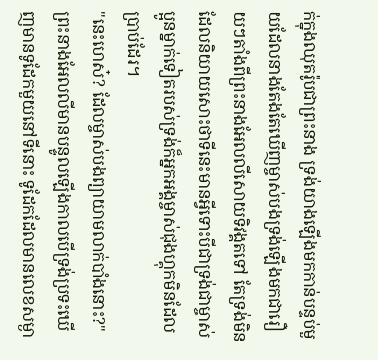ក់ក្នុងឈុតរ៉ូបជាព្រះនាង ទ្រង់យាងឡើងមកកាន់បន្ទប់មួយដែលនាងតែងតែឃើញម្ចាស់បងទ្រង់ឡើងមកជារឿយៗតាំងពីព្រះនាងអែលលីសោយទិវង្គតទៅ តែទ្រង់មិនដែលនិយាយសោះថាទីនេះមានអ្វីទោះបីជាទ្រង់ជាម្ចាស់ប្អូនម្នាក់ទៀតរបស់ទ្រង់ក៏អ្នកអង្គម្ចាស់ជុងហ្គុកមិនដែលប្រាប់ដែរ។
"នេះហេស៎? ដែលម្ចាស់បងព្យាយាមលាក់បាំងនោះ?"ព្រះនាងអែលលីមានបន្ទូលឡើងកាលបើទ្រង់ប្រទះឃើញមានទូដែកមួយនៅទីនោះ ទូដែកដែលមានលេខសម្ងា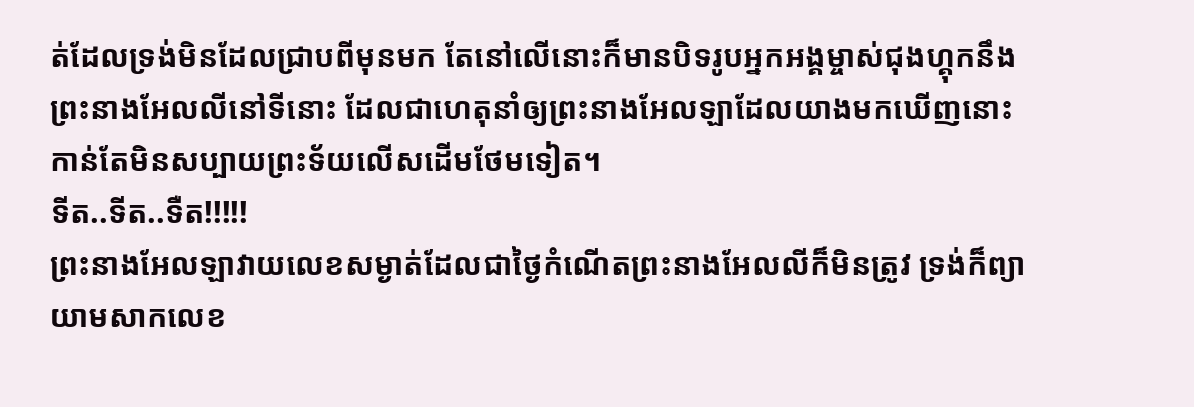ត់ដែលទ្រង់មិនដែលជ្រាបពីមុនមក តែនៅលើនោះក៏មានបិទរូបអ្នកអង្គម្ចាស់ជុងហ្គុកនឹងព្រះនាងអែលលីនៅទីនោះ ដែលជាហេតុនាំឲ្យព្រះនាងអែលឡាដែលយាងមកឃើញនោះកាន់តែមិនសប្បាយព្រះទ័យលើសដើមថែមទៀត។
ទីត..ទីត..ទឺត!!!!!
ព្រះនាងអែលឡាវាយលេខសម្ងាត់ដែលជាថ្ងៃកំណើតព្រះនាងអែលលីក៏មិនត្រូវ ទ្រង់ក៏ព្យាយាមសាកលេខ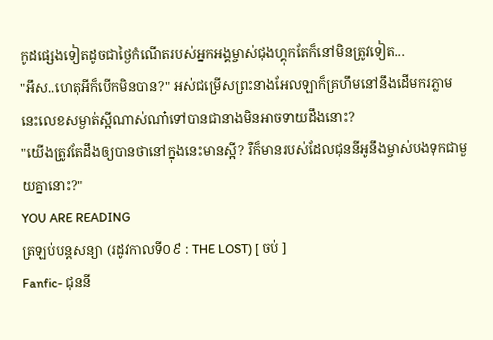កូដផ្សេងទៀតដូចជាថ្ងៃកំណើតរបស់អ្នកអង្គម្ចាស់ជុងហ្គុកតែក៏នៅមិនត្រូវទៀត...
"អឹស..ហេតុអីក៏បើកមិនបាន?" អស់ជម្រើសព្រះនាងអែលឡាក៏គ្រហឹមនៅនឹងដើមករភ្លាម នេះលេខសម្ងាត់ស្អីណាស់ណា៎ទៅបានជានាងមិនអាចទាយដឹងនោះ?
"យើងត្រូវតែដឹងឲ្យបានថានៅក្នុងនេះមានស្អី? រឺក៏មានរបស់ដែលជុននីអូនឹងម្ចាស់បងទុកជាមួយគ្នានោះ?"
YOU ARE READING
ត្រឡប់បន្តសន្យា (រដូវកាលទី០៩ : THE LOST) [ ចប់ ]
Fanfic- ជុននី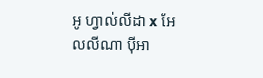អូ ហ្វាល់លីដា x អែលលីណា ប៉ីអា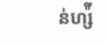ន់ហ្ស៉ី